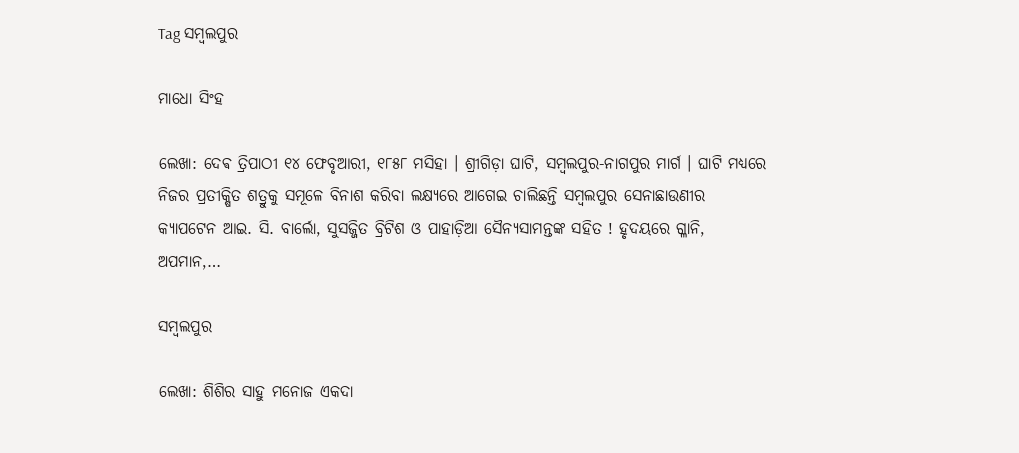Tag ସମ୍ବଲପୁର

ମାଧୋ ସିଂହ

ଲେଖା: ଦେଵ ତ୍ରିପାଠୀ ୧୪ ଫେବୃଆରୀ, ୧୮୫୮ ମସିହା । ଶ୍ରୀଗିଡ଼ା ଘାଟି, ସମ୍ବଲପୁର-ନାଗପୁର ମାର୍ଗ । ଘାଟି ମଧ୍ୟରେ ନିଜର ପ୍ରତୀକ୍ଷିତ ଶତ୍ରୁକୁ ସମୂଳେ ବିନାଶ କରିବା ଲକ୍ଷ୍ୟରେ ଆଗେଇ ଚାଲିଛନ୍ତି ସମ୍ବଲପୁର ସେନାଛାଉଣୀର କ୍ୟାପଟେନ ଆଇ. ସି. ବାର୍ଲୋ, ସୁସଜ୍ଜିତ ବ୍ରିଟିଶ ଓ ପାହାଡ଼ିଆ ସୈନ୍ୟସାମନ୍ତଙ୍କ ସହିତ ! ହୃଦୟରେ ଗ୍ଳାନି, ଅପମାନ,…

ସମ୍ବଲପୁର

ଲେଖା: ଶିଶିର ସାହୁ ମନୋଜ ଏକଦା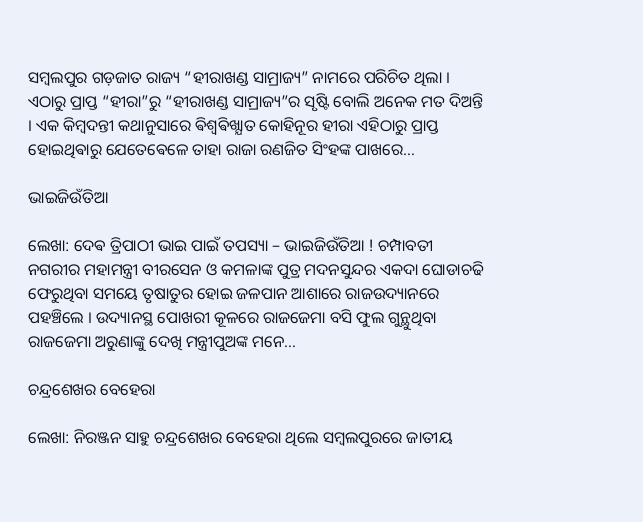ସମ୍ବଲପୁର ଗଡ଼ଜାତ ରାଜ୍ୟ “ହୀରାଖଣ୍ଡ ସାମ୍ରାଜ୍ୟ” ନାମରେ ପରିଚିତ ଥିଲା । ଏଠାରୁ ପ୍ରାପ୍ତ “ହୀରା”ରୁ “ହୀରାଖଣ୍ଡ ସାମ୍ରାଜ୍ୟ”ର ସୃଷ୍ଟି ବୋଲି ଅନେକ ମତ ଦିଅନ୍ତି । ଏକ କିମ୍ବଦନ୍ତୀ କଥାନୁସାରେ ଵିଶ୍ଵଵିଖ୍ଯାତ କୋହିନୂର ହୀରା ଏହିଠାରୁ ପ୍ରାପ୍ତ ହୋଇଥିଵାରୁ ଯେତେଵେଳେ ତାହା ରାଜା ରଣଜିତ ସିଂହଙ୍କ ପାଖରେ…

ଭାଇଜିଉଁତିଆ

ଲେଖା: ଦେଵ ତ୍ରିପାଠୀ ଭାଇ ପାଇଁ ତପସ୍ୟା – ଭାଇଜିଉଁତିଆ ! ଚମ୍ପାବତୀ ନଗରୀର ମହାମନ୍ତ୍ରୀ ବୀରସେନ ଓ କମଳାଙ୍କ ପୁତ୍ର ମଦନସୁନ୍ଦର ଏକଦା ଘୋଡାଚଢି ଫେରୁଥିବା ସମୟେ ତୃଷାତୁର ହୋଇ ଜଳପାନ ଆଶାରେ ରାଜଉଦ୍ୟାନରେ ପହଞ୍ଚିଲେ । ଉଦ୍ୟାନସ୍ଥ ପୋଖରୀ କୂଳରେ ରାଜଜେମା ବସି ଫୁଲ ଗୁନ୍ଥୁଥିବା ରାଜଜେମା ଅରୁଣାଙ୍କୁ ଦେଖି ମନ୍ତ୍ରୀପୁଅଙ୍କ ମନେ…

ଚନ୍ଦ୍ରଶେଖର ବେହେରା

ଲେଖା: ନିରଞ୍ଜନ ସାହୁ ଚନ୍ଦ୍ରଶେଖର ବେହେରା ଥିଲେ ସମ୍ବଲପୁରରେ ଜାତୀୟ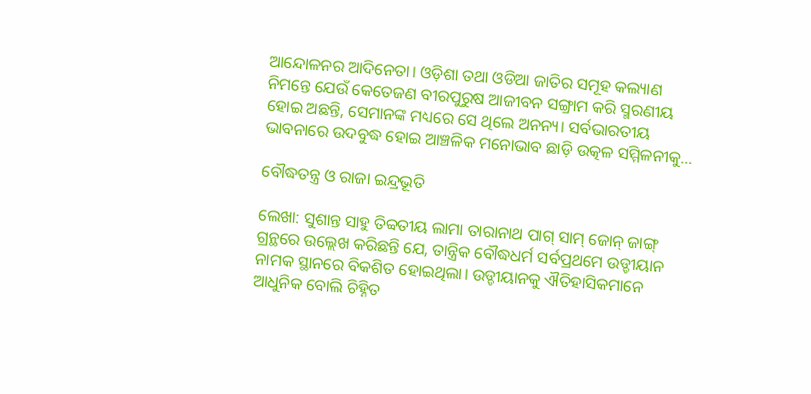ଆନ୍ଦୋଳନର ଆଦିନେତା। ଓଡ଼ିଶା ତଥା ଓଡିଆ ଜାତିର ସମୂହ କଲ୍ୟାଣ ନିମନ୍ତେ ଯେଉଁ କେତେଜଣ ବୀରପୁରୁଷ ଆଜୀବନ ସଙ୍ଗ୍ରାମ କରି ସ୍ମରଣୀୟ ହୋଇ ଅଛନ୍ତି, ସେମାନଙ୍କ ମଧ୍ୟରେ ସେ ଥିଲେ ଅନନ୍ୟ। ସର୍ବଭାରତୀୟ ଭାବନାରେ ଉଦବୁଦ୍ଧ ହୋଇ ଆଞ୍ଚଳିକ ମନୋଭାବ ଛାଡ଼ି ଉତ୍କଳ ସମ୍ମିଳନୀକୁ…

ବୌଦ୍ଧତନ୍ତ୍ର ଓ ରାଜା ଇନ୍ଦ୍ରଭୂତି

ଲେଖା: ସୁଶାନ୍ତ ସାହୁ ତିବ୍ବତୀୟ ଲାମା ତାରାନାଥ ପାଗ୍ ସାମ୍ ଜୋନ୍ ଜାଙ୍ଗ୍ ଗ୍ରନ୍ଥରେ ଉଲ୍ଲେଖ କରିଛନ୍ତି ଯେ, ତାନ୍ତ୍ରିକ ବୌଦ୍ଧଧର୍ମ ସର୍ବପ୍ରଥମେ ଉଡ୍ଡୀୟାନ ନାମକ ସ୍ଥାନରେ ବିକଶିତ ହୋଇଥିଲା। ଉଡ୍ଡୀୟାନକୁ ଐତିହାସିକମାନେ ଆଧୁନିକ ବୋଲି ଚିହ୍ନିତ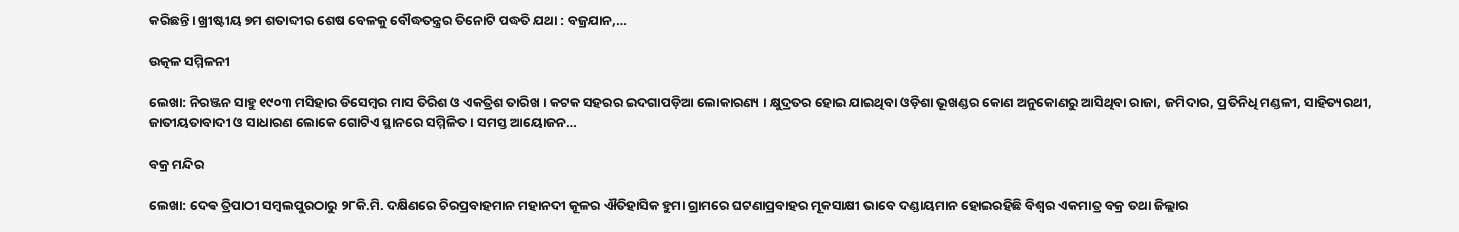କରିଛନ୍ତି। ଖ୍ରୀଷ୍ଟୀୟ ୭ମ ଶତାବ୍ଦୀର ଶେଷ ବେଳକୁ ବୌଦ୍ଧତନ୍ତ୍ରର ତିନୋଟି ପଦ୍ଧତି ଯଥା : ବଜ୍ରଯାନ,…

ଉତ୍କଳ ସମ୍ମିଳନୀ

ଲେଖା: ନିରଞ୍ଜନ ସାହୁ ୧୯୦୩ ମସିହାର ଡିସେମ୍ବର ମାସ ତିରିଶ ଓ ଏକତ୍ରିଶ ତାରିଖ । କଟକ ସହରର ଇଦଗାପଡ଼ିଆ ଲୋକାରଣ୍ୟ । କ୍ଷୁଦ୍ରତର ହୋଇ ଯାଇଥିବା ଓଡ଼ିଶା ଭୂଖଣ୍ଡର କୋଣ ଅନୁକୋଣରୁ ଆସିଥିବା ରାଜା, ଜମିଦାର, ପ୍ରତିନିଧି ମଣ୍ଡଳୀ, ସାହିତ୍ୟରଥୀ, ଜାତୀୟତାବାଦୀ ଓ ସାଧାରଣ ଲୋକେ ଗୋଟିଏ ସ୍ଥାନରେ ସମ୍ମିଳିତ । ସମସ୍ତ ଆୟୋଜନ…

ବକ୍ର ମନ୍ଦିର

ଲେଖା: ଦେଵ ତ୍ରିପାଠୀ ସମ୍ବଲପୁରଠାରୁ ୨୮କି.ମି. ଦକ୍ଷିଣରେ ଚିରପ୍ରବାହମାନ ମହାନଦୀ କୂଳର ଐତିହାସିକ ହୁମା ଗ୍ରାମରେ ଘଟଣାପ୍ରବାହର ମୂକସାକ୍ଷୀ ଭାବେ ଦଣ୍ଡାୟମାନ ହୋଇରହିଛି ବିଶ୍ୱର ଏକମାତ୍ର ବକ୍ର ତଥା ଜିଲ୍ଲାର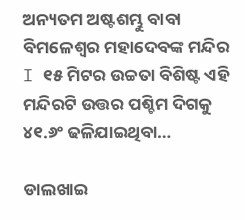ଅନ୍ୟତମ ଅଷ୍ଟଶମ୍ଭୁ ବାବା ବିମଳେଶ୍ୱର ମହାଦେବଙ୍କ ମନ୍ଦିର I ୧୫ ମିଟର ଉଚ୍ଚତା ବିଶିଷ୍ଟ ଏହି ମନ୍ଦିରଟି ଉତ୍ତର ପଶ୍ଚିମ ଦିଗକୁ ୪୧.୬ଂ ଢଳିଯାଇଥିବା…

ଡାଲଖାଇ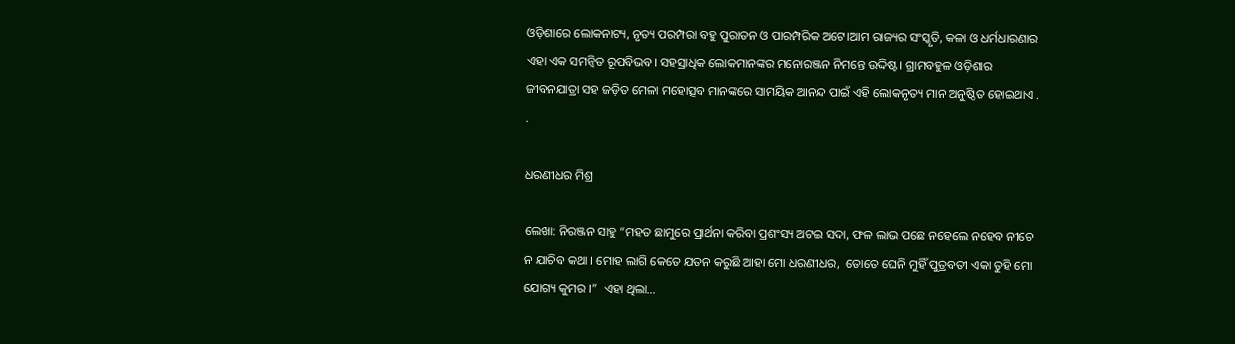ଓଡ଼ିଶାରେ ଲୋକନାଟ୍ୟ, ନୃତ୍ୟ ପରମ୍ପରା ବହୁ ପୁରାତନ ଓ ପାରମ୍ପରିକ ଅଟେ।ଆମ ରାଜ୍ୟର ସଂସ୍କୃତି, କଳା ଓ ଧର୍ମଧାରଣାର ଏହା ଏକ ସମନ୍ୱିତ ରୂପବିଭବ। ସହସ୍ରାଧିକ ଲୋକମାନଙ୍କର ମନୋରଞ୍ଜନ ନିମନ୍ତେ ଉଦ୍ଦିଷ୍ଟ। ଗ୍ରାମବହୁଳ ଓଡ଼ିଶାର ଜୀବନଯାତ୍ରା ସହ ଜଡ଼ିତ ମେଳା ମହୋତ୍ସବ ମାନଙ୍କରେ ସାମୟିକ ଆନନ୍ଦ ପାଇଁ ଏହି ଲୋକନୃତ୍ୟ ମାନ ଅନୁଷ୍ଠିତ ହୋଇଥାଏ . .

ଧରଣୀଧର ମିଶ୍ର

ଲେଖା: ନିରଞ୍ଜନ ସାହୁ “ମହତ ଛାମୁରେ ପ୍ରାର୍ଥନା କରିବା ପ୍ରଶଂସ୍ୟ ଅଟଇ ସଦା, ଫଳ ଲାଭ ପଛେ ନହେଲେ ନହେବ ନୀଚେ ନ ଯାଚିବ କଥା । ମୋହ ଲାଗି କେତେ ଯତନ କରୁଛି ଆହା ମୋ ଧରଣୀଧର,  ତୋତେ ଘେନି ମୁହିଁ ପୁତ୍ରବତୀ ଏକା ତୁହି ମୋ ଯୋଗ୍ୟ କୁମର ।”  ଏହା ଥିଲା…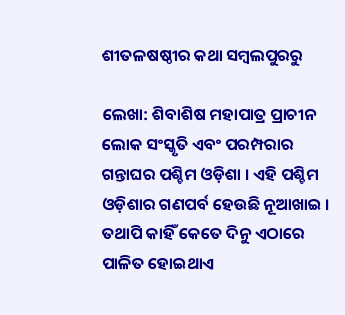ଶୀତଳଷଷ୍ଠୀର କଥା ସମ୍ବଲପୁରରୁ

ଲେଖା: ଶିବାଶିଷ ମହାପାତ୍ର ପ୍ରାଚୀନ ଲୋକ ସଂସ୍କୃତି ଏବଂ ପରମ୍ପରାର ଗନ୍ତାଘର ପଶ୍ଚିମ ଓଡ଼ିଶା । ଏହି ପଶ୍ଚିମ ଓଡ଼ିଶାର ଗଣପର୍ବ ହେଉଛି ନୂଆଖାଇ । ତଥାପି କାହିଁ କେତେ ଦିନୁ ଏଠାରେ ପାଳିତ ହୋଇଥାଏ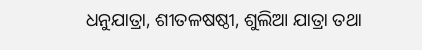ଧନୁଯାତ୍ରା, ଶୀତଳଷଷ୍ଠୀ, ଶୁଲିଆ ଯାତ୍ରା ତଥା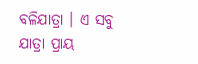ବଳିଯାତ୍ରା । ଏ ସବୁ ଯାତ୍ରା ପ୍ରାୟ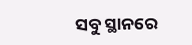ସବୁ ସ୍ଥାନରେ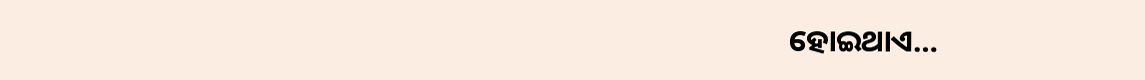ହୋଇଥାଏ…